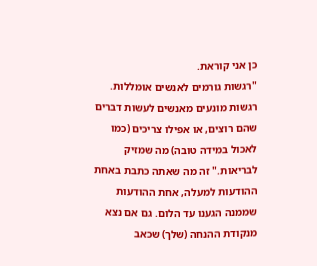כן אני קוראת.
"רגשות גורמים לאנשים אומללות. רגשות מונעים מאנשים לעשות דברים שהם רוצים, או אפילו צריכים (כמו לאכול במידה טובה) מה שמזיק לבריאות." זה מה שאתה כתבת באחת ההודעות למעלה, אחת ההודעות שממנה הגענו עד הלום. גם אם נצא מנקודת ההנחה (שלך) שכאב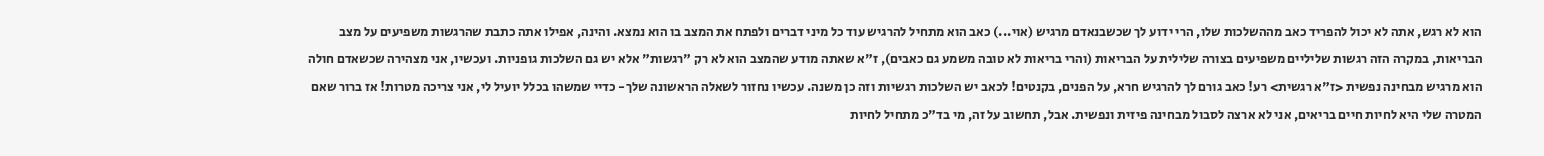הוא לא רגש, אתה לא יכול להפריד כאב מההשלכות שלו, הרי ידוע לך שכשבנאדם מרגיש (אוי...) כאב הוא מתחיל להרגיש עוד כל מיני דברים ולפתח את המצב בו הוא נמצא. והינה, אפילו אתה כתבת שהרגשות משפיעים על מצב הבריאות, במקרה הזה רגשות שליליים משפיעים בצורה שלילית על הבריאות (והרי בריאות לא טובה משמע גם כאבים), ז"א שאתה מודע שהמצב הוא לא רק "רגשות" אלא יש גם השלכות גופניות. ועכשיו, אני מצהירה שכשאדם חולה הוא מרגיש מבחינה נפשית <ז"א רגשית> רע! כאב גורם לך להרגיש חרא, על הפנים, בקנטים! לכאב יש השלכות רגשיות וזה כן משנה. עכשיו נחזור לשאלה הראשונה שלך- כדיי שמשהו בכלל יועיל לי, אני צריכה מטרות! אז ברור שאם המטרה שלי היא לחיות חיים בריאים, אני לא ארצה לסבול מבחינה פיזית ונפשית. אבל, תחשוב על זה, מי בד"כ מתחיל לחיות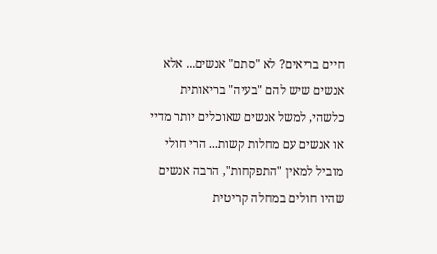חיים בריאים? לא "סתם" אנשים... אלא אנשים שיש להם "בעיה" בריאותית כלשהי, למשל אנשים שאוכלים יותר מדיי או אנשים עם מחלות קשות... הרי חולי מוביל למאין "התפקחות", הרבה אנשים שהיו חולים במחלה קריטית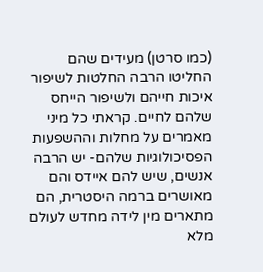(כמו סרטן) מעידים שהם החליטו הרבה החלטות לשיפור איכות חייהם ולשיפור הייחס שלהם לחיים. קראתי כל מיני מאמרים על מחלות וההשפעות הפסיכולוגיות שלהם- יש הרבה אנשים, שיש להם איידס והם מאושרים ברמה היסטרית, הם מתארים מין לידה מחדש לעולם מלא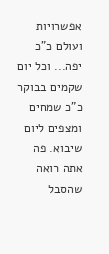אפשרויות ועולם כ"כ יפה... וכל יום שקמים בבוקר כ"כ שמחים ומצפים ליום שיבוא. פה אתה רואה שהסבל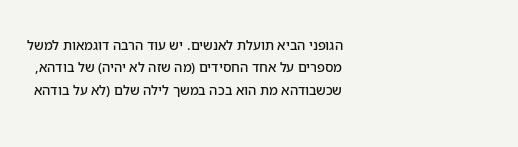הגופני הביא תועלת לאנשים. יש עוד הרבה דוגמאות למשל מספרים על אחד החסידים (מה שזה לא יהיה) של בודהא, שכשבודהא מת הוא בכה במשך לילה שלם (לא על בודהא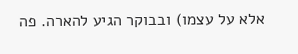אלא על עצמו) ובבוקר הגיע להארה. פה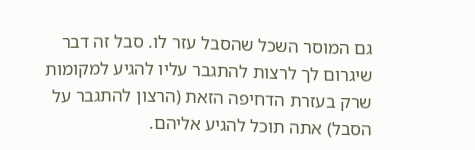גם המוסר השכל שהסבל עזר לו. סבל זה דבר שיגרום לך לרצות להתגבר עליו להגיע למקומות שרק בעזרת הדחיפה הזאת (הרצון להתגבר על הסבל) אתה תוכל להגיע אליהם.